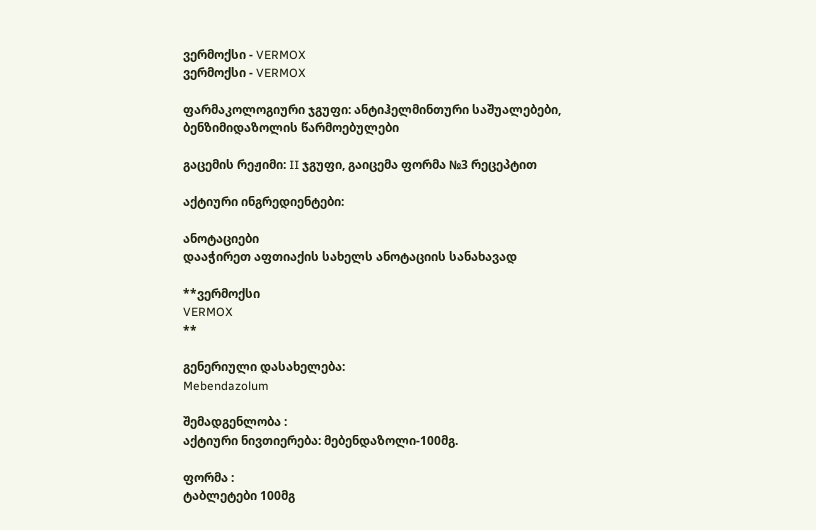ვერმოქსი - VERMOX
ვერმოქსი - VERMOX

ფარმაკოლოგიური ჯგუფი: ანტიჰელმინთური საშუალებები, ბენზიმიდაზოლის წარმოებულები

გაცემის რეჟიმი: II ჯგუფი, გაიცემა ფორმა №3 რეცეპტით

აქტიური ინგრედიენტები:

ანოტაციები
დააჭირეთ აფთიაქის სახელს ანოტაციის სანახავად

**ვერმოქსი
VERMOX
**

გენერიული დასახელება:
Mebendazolum

შემადგენლობა :
აქტიური ნივთიერება: მებენდაზოლი-100მგ.

ფორმა :
ტაბლეტები 100მგ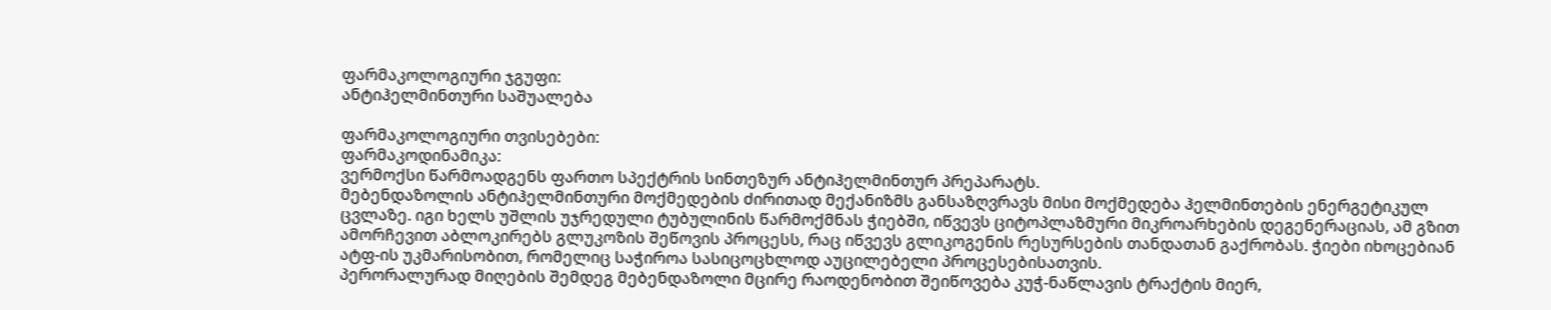ფარმაკოლოგიური ჯგუფი:
ანტიჰელმინთური საშუალება

ფარმაკოლოგიური თვისებები:
ფარმაკოდინამიკა:
ვერმოქსი წარმოადგენს ფართო სპექტრის სინთეზურ ანტიჰელმინთურ პრეპარატს.
მებენდაზოლის ანტიჰელმინთური მოქმედების ძირითად მექანიზმს განსაზღვრავს მისი მოქმედება ჰელმინთების ენერგეტიკულ ცვლაზე. იგი ხელს უშლის უჯრედული ტუბულინის წარმოქმნას ჭიებში, იწვევს ციტოპლაზმური მიკროარხების დეგენერაციას, ამ გზით ამორჩევით აბლოკირებს გლუკოზის შეწოვის პროცესს, რაც იწვევს გლიკოგენის რესურსების თანდათან გაქრობას. ჭიები იხოცებიან ატფ-ის უკმარისობით, რომელიც საჭიროა სასიცოცხლოდ აუცილებელი პროცესებისათვის.
პერორალურად მიღების შემდეგ მებენდაზოლი მცირე რაოდენობით შეიწოვება კუჭ-ნაწლავის ტრაქტის მიერ,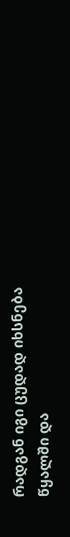რადგან იგი ცუდად იხსნება წყალში და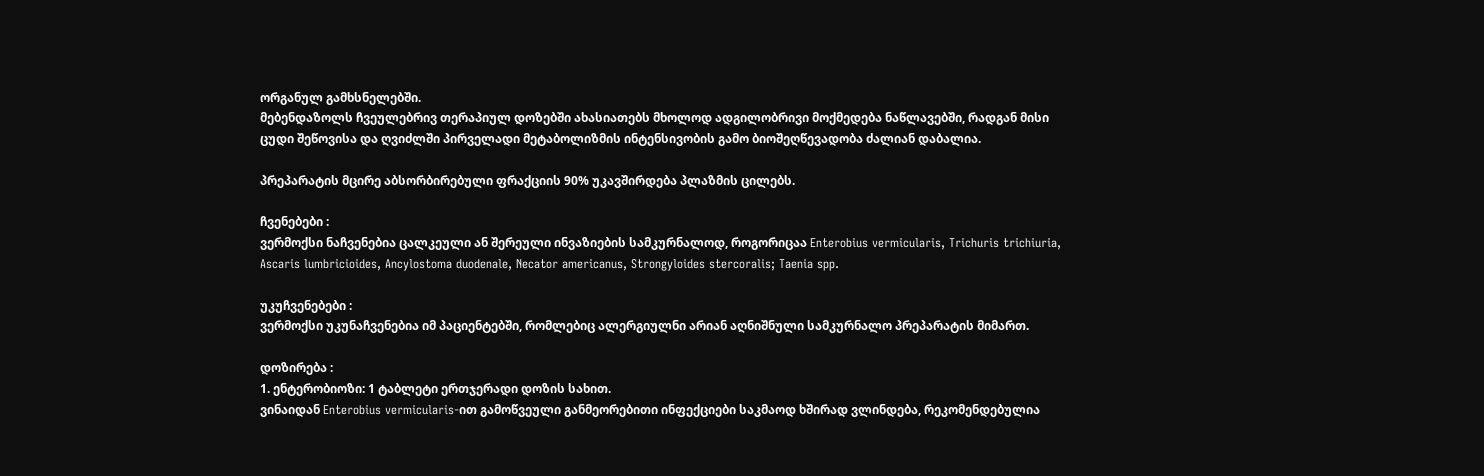ორგანულ გამხსნელებში.
მებენდაზოლს ჩვეულებრივ თერაპიულ დოზებში ახასიათებს მხოლოდ ადგილობრივი მოქმედება ნაწლავებში, რადგან მისი ცუდი შეწოვისა და ღვიძლში პირველადი მეტაბოლიზმის ინტენსივობის გამო ბიოშეღწევადობა ძალიან დაბალია.

პრეპარატის მცირე აბსორბირებული ფრაქციის 90% უკავშირდება პლაზმის ცილებს.

ჩვენებები :
ვერმოქსი ნაჩვენებია ცალკეული ან შერეული ინვაზიების სამკურნალოდ, როგორიცაა Enterobius vermicularis, Trichuris trichiuria, Ascaris lumbricioides, Ancylostoma duodenale, Necator americanus, Strongyloides stercoralis; Taenia spp.

უკუჩვენებები :
ვერმოქსი უკუნაჩვენებია იმ პაციენტებში, რომლებიც ალერგიულნი არიან აღნიშნული სამკურნალო პრეპარატის მიმართ.

დოზირება :
1. ენტერობიოზი: 1 ტაბლეტი ერთჯერადი დოზის სახით.
ვინაიდან Enterobius vermicularis-ით გამოწვეული განმეორებითი ინფექციები საკმაოდ ხშირად ვლინდება, რეკომენდებულია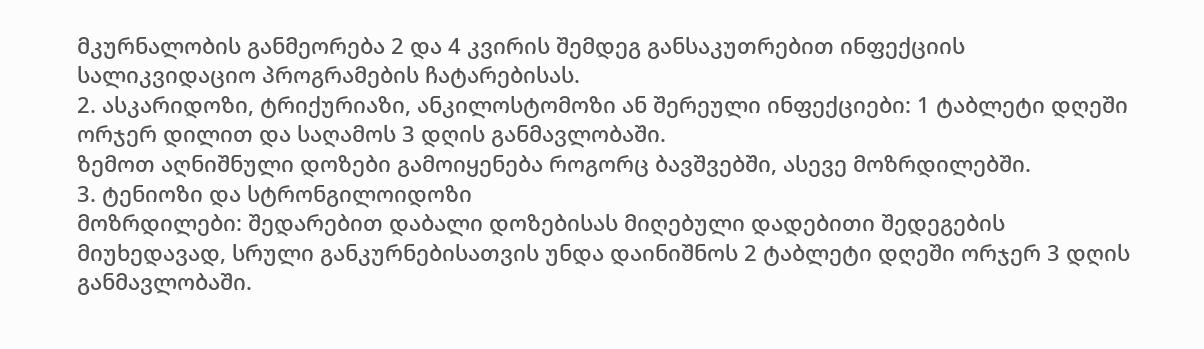მკურნალობის განმეორება 2 და 4 კვირის შემდეგ განსაკუთრებით ინფექციის სალიკვიდაციო პროგრამების ჩატარებისას.
2. ასკარიდოზი, ტრიქურიაზი, ანკილოსტომოზი ან შერეული ინფექციები: 1 ტაბლეტი დღეში ორჯერ დილით და საღამოს 3 დღის განმავლობაში.
ზემოთ აღნიშნული დოზები გამოიყენება როგორც ბავშვებში, ასევე მოზრდილებში.
3. ტენიოზი და სტრონგილოიდოზი
მოზრდილები: შედარებით დაბალი დოზებისას მიღებული დადებითი შედეგების მიუხედავად, სრული განკურნებისათვის უნდა დაინიშნოს 2 ტაბლეტი დღეში ორჯერ 3 დღის განმავლობაში.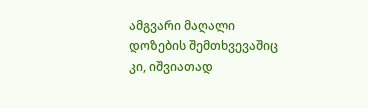ამგვარი მაღალი დოზების შემთხვევაშიც კი, იშვიათად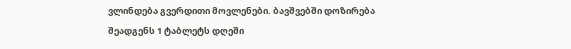ვლინდება გვერდითი მოვლენები. ბავშვებში დოზირება შეადგენს 1 ტაბლეტს დღეში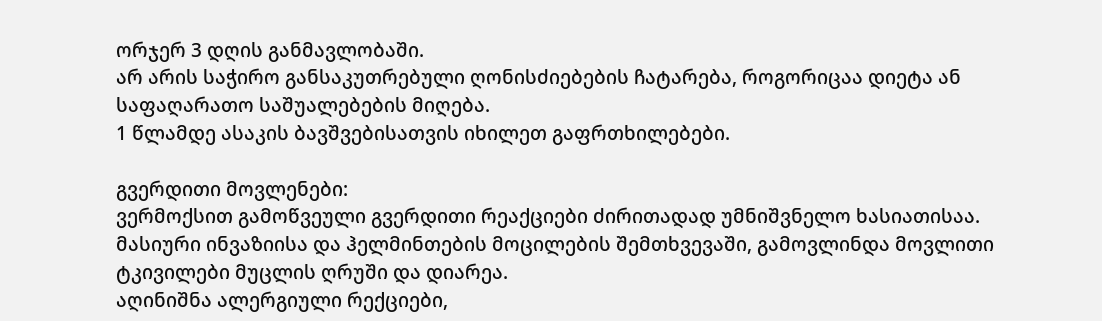ორჯერ 3 დღის განმავლობაში.
არ არის საჭირო განსაკუთრებული ღონისძიებების ჩატარება, როგორიცაა დიეტა ან საფაღარათო საშუალებების მიღება.
1 წლამდე ასაკის ბავშვებისათვის იხილეთ გაფრთხილებები.

გვერდითი მოვლენები:
ვერმოქსით გამოწვეული გვერდითი რეაქციები ძირითადად უმნიშვნელო ხასიათისაა.
მასიური ინვაზიისა და ჰელმინთების მოცილების შემთხვევაში, გამოვლინდა მოვლითი ტკივილები მუცლის ღრუში და დიარეა.
აღინიშნა ალერგიული რექციები,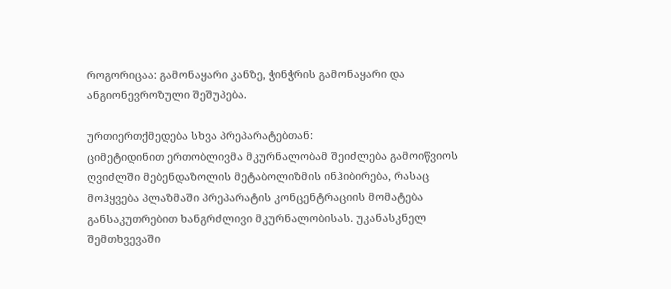როგორიცაა: გამონაყარი კანზე, ჭინჭრის გამონაყარი და ანგიონევროზული შეშუპება.

ურთიერთქმედება სხვა პრეპარატებთან:
ციმეტიდინით ერთობლივმა მკურნალობამ შეიძლება გამოიწვიოს ღვიძლში მებენდაზოლის მეტაბოლიზმის ინჰიბირება, რასაც მოჰყვება პლაზმაში პრეპარატის კონცენტრაციის მომატება განსაკუთრებით ხანგრძლივი მკურნალობისას. უკანასკნელ შემთხვევაში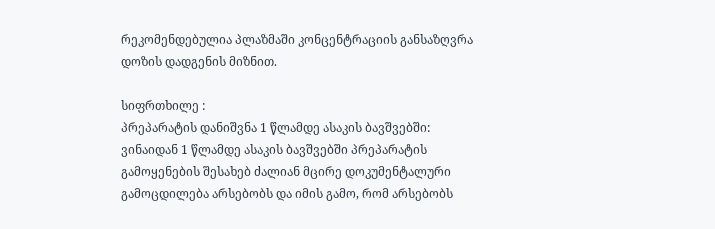რეკომენდებულია პლაზმაში კონცენტრაციის განსაზღვრა დოზის დადგენის მიზნით.

სიფრთხილე :
პრეპარატის დანიშვნა 1 წლამდე ასაკის ბავშვებში:
ვინაიდან 1 წლამდე ასაკის ბავშვებში პრეპარატის გამოყენების შესახებ ძალიან მცირე დოკუმენტალური გამოცდილება არსებობს და იმის გამო, რომ არსებობს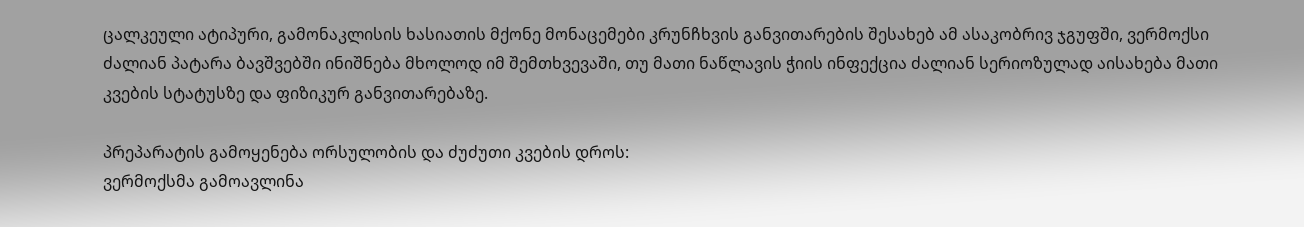ცალკეული ატიპური, გამონაკლისის ხასიათის მქონე მონაცემები კრუნჩხვის განვითარების შესახებ ამ ასაკობრივ ჯგუფში, ვერმოქსი ძალიან პატარა ბავშვებში ინიშნება მხოლოდ იმ შემთხვევაში, თუ მათი ნაწლავის ჭიის ინფექცია ძალიან სერიოზულად აისახება მათი კვების სტატუსზე და ფიზიკურ განვითარებაზე.

პრეპარატის გამოყენება ორსულობის და ძუძუთი კვების დროს:
ვერმოქსმა გამოავლინა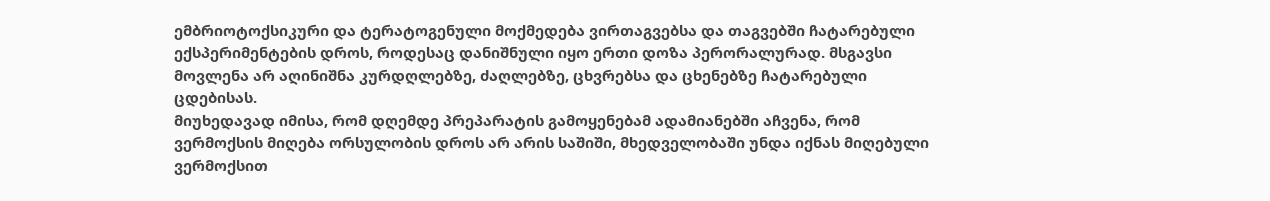ემბრიოტოქსიკური და ტერატოგენული მოქმედება ვირთაგვებსა და თაგვებში ჩატარებული ექსპერიმენტების დროს, როდესაც დანიშნული იყო ერთი დოზა პერორალურად. მსგავსი მოვლენა არ აღინიშნა კურდღლებზე, ძაღლებზე, ცხვრებსა და ცხენებზე ჩატარებული ცდებისას.
მიუხედავად იმისა, რომ დღემდე პრეპარატის გამოყენებამ ადამიანებში აჩვენა, რომ ვერმოქსის მიღება ორსულობის დროს არ არის საშიში, მხედველობაში უნდა იქნას მიღებული ვერმოქსით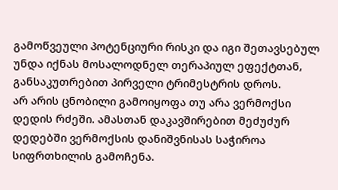გამოწვეული პოტენციური რისკი და იგი შეთავსებულ უნდა იქნას მოსალოდნელ თერაპიულ ეფექტთან, განსაკუთრებით პირველი ტრიმესტრის დროს.
არ არის ცნობილი გამოიყოფა თუ არა ვერმოქსი დედის რძეში. ამასთან დაკავშირებით მეძუძურ დედებში ვერმოქსის დანიშვნისას საჭიროა სიფრთხილის გამოჩენა.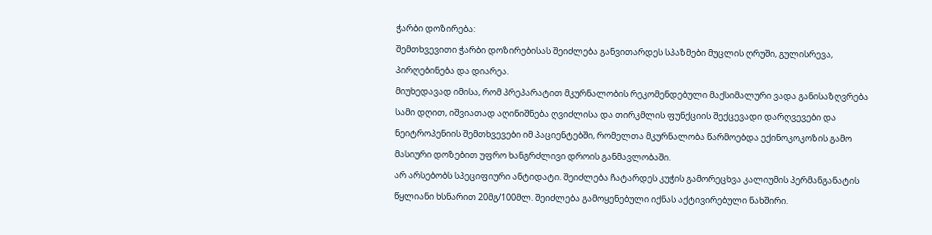ჭარბი დოზირება:
შემთხვევითი ჭარბი დოზირებისას შეიძლება განვითარდეს სპაზმები მუცლის ღრუში, გულისრევა, პირღებინება და დიარეა.
მიუხედავად იმისა, რომ პრეპარატით მკურნალობის რეკომენდებული მაქსიმალური ვადა განისაზღვრება სამი დღით, იშვიათად აღინიშნება ღვიძლისა და თირკმლის ფუნქციის შექცევადი დარღვევები და ნეიტროპენიის შემთხვევები იმ პაციენტებში, რომელთა მკურნალობა წარმოებდა ექინოკოკოზის გამო მასიური დოზებით უფრო ხანგრძლივი დროის განმავლობაში.
არ არსებობს სპეციფიური ანტიდატი. შეიძლება ჩატარდეს კუჭის გამორეცხვა კალიუმის პერმანგანატის წყლიანი ხსნარით 20მგ/100მლ. შეიძლება გამოყენებული იქნას აქტივირებული ნახშირი.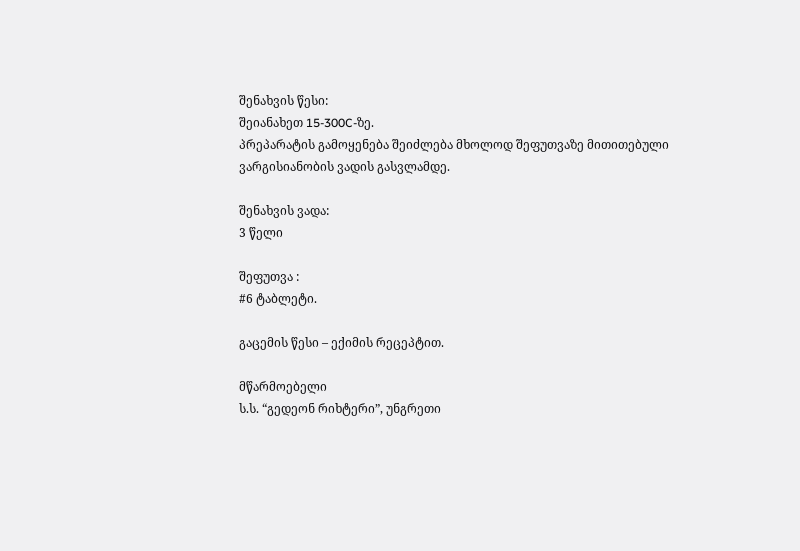შენახვის წესი:
შეიანახეთ 15-300C-ზე.
პრეპარატის გამოყენება შეიძლება მხოლოდ შეფუთვაზე მითითებული ვარგისიანობის ვადის გასვლამდე.

შენახვის ვადა:
3 წელი

შეფუთვა :
#6 ტაბლეტი.

გაცემის წესი – ექიმის რეცეპტით.

მწარმოებელი
ს.ს. “გედეონ რიხტერი”, უნგრეთი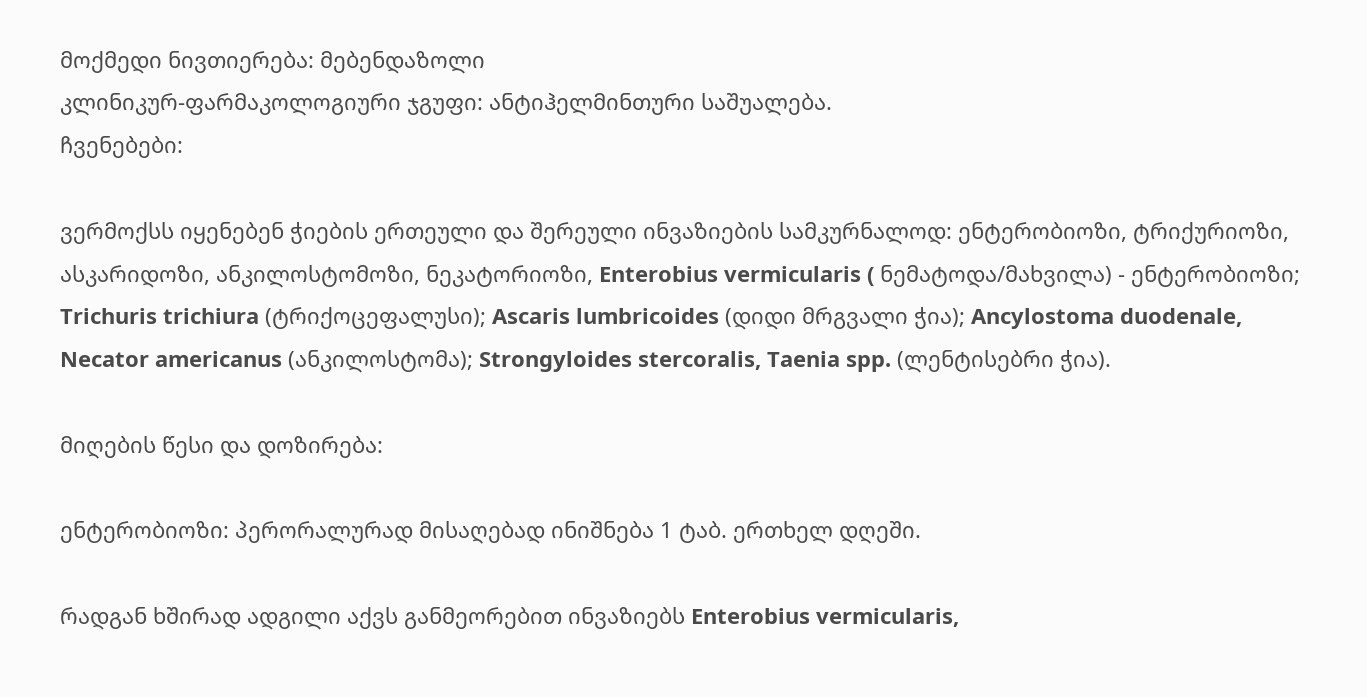მოქმედი ნივთიერება: მებენდაზოლი
კლინიკურ-ფარმაკოლოგიური ჯგუფი: ანტიჰელმინთური საშუალება.
ჩვენებები:

ვერმოქსს იყენებენ ჭიების ერთეული და შერეული ინვაზიების სამკურნალოდ: ენტერობიოზი, ტრიქურიოზი, ასკარიდოზი, ანკილოსტომოზი, ნეკატორიოზი, Enterobius vermicularis ( ნემატოდა/მახვილა) - ენტერობიოზი; Trichuris trichiura (ტრიქოცეფალუსი); Ascaris lumbricoides (დიდი მრგვალი ჭია); Ancylostoma duodenale, Necator americanus (ანკილოსტომა); Strongyloides stercoralis, Taenia spp. (ლენტისებრი ჭია).

მიღების წესი და დოზირება:

ენტერობიოზი: პერორალურად მისაღებად ინიშნება 1 ტაბ. ერთხელ დღეში.

რადგან ხშირად ადგილი აქვს განმეორებით ინვაზიებს Enterobius vermicularis,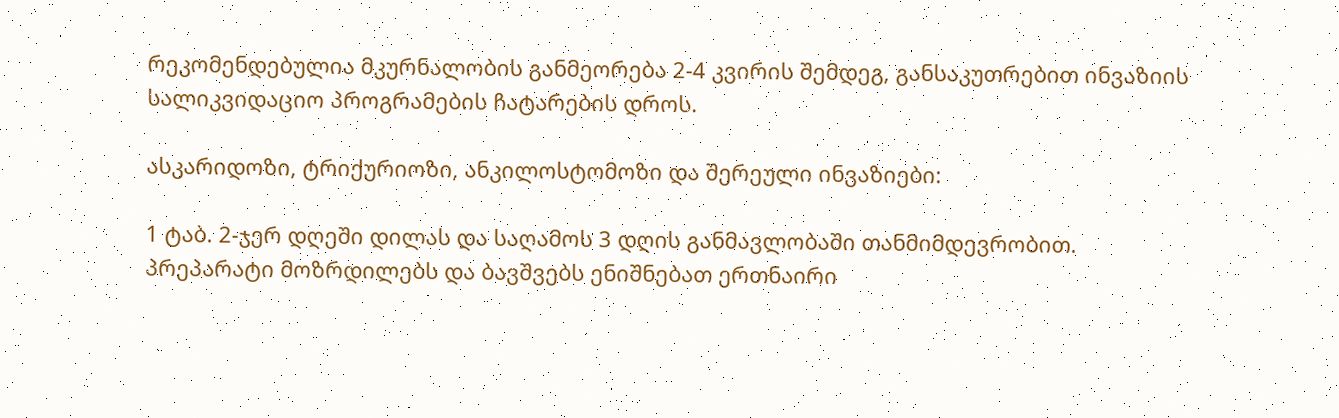რეკომენდებულია მკურნალობის განმეორება 2-4 კვირის შემდეგ, განსაკუთრებით ინვაზიის სალიკვიდაციო პროგრამების ჩატარების დროს.

ასკარიდოზი, ტრიქურიოზი, ანკილოსტომოზი და შერეული ინვაზიები:

1 ტაბ. 2-ჯერ დღეში დილას და საღამოს 3 დღის განმავლობაში თანმიმდევრობით.
პრეპარატი მოზრდილებს და ბავშვებს ენიშნებათ ერთნაირი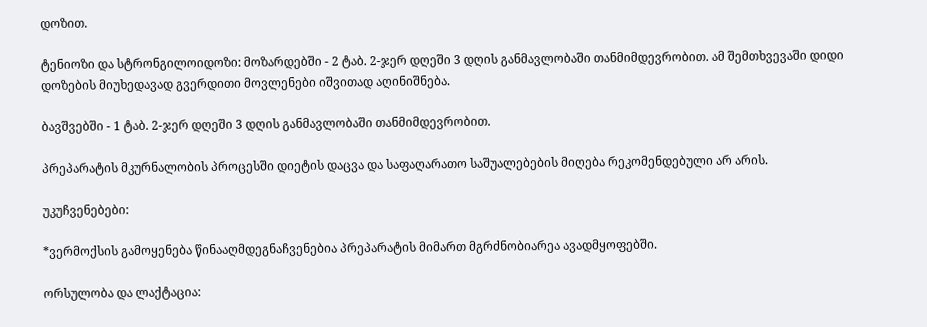დოზით.

ტენიოზი და სტრონგილოიდოზი: მოზარდებში - 2 ტაბ. 2-ჯერ დღეში 3 დღის განმავლობაში თანმიმდევრობით. ამ შემთხვევაში დიდი დოზების მიუხედავად გვერდითი მოვლენები იშვითად აღინიშნება.

ბავშვებში - 1 ტაბ. 2-ჯერ დღეში 3 დღის განმავლობაში თანმიმდევრობით.

პრეპარატის მკურნალობის პროცესში დიეტის დაცვა და საფაღარათო საშუალებების მიღება რეკომენდებული არ არის.

უკუჩვენებები:

*ვერმოქსის გამოყენება წინააღმდეგნაჩვენებია პრეპარატის მიმართ მგრძნობიარეა ავადმყოფებში.

ორსულობა და ლაქტაცია: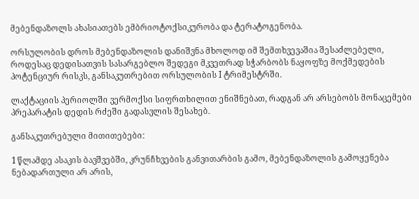მებენდაზოლს ახასიათებს ემბრიოტოქსიკურობა და ტერატოგენობა.

ორსულობის დროს მებენდაზოლის დანიშვნა მხოლოდ იმ შემთხვევაშია შესაძლებელი, როდესაც დედისათვის სასარგებლო შედეგი მკვეთრად სჭარბობს ნაყოფზე მოქმედების პოტენციურ რისკს, განსაკუთრებით ორსულობის I ტრიმესტრში.

ლაქტაციის პერიოლში ვერმოქსი სიფრთხილით ენიშნებათ, რადგან არ არსებობს მონაცემები პრეპარატის დედის რძეში გადასვლის შესახებ.

განსაკუთრებული მითითებები:

1 წლამდე ასაკის ბავშვებში, კრუნჩხვების განვითარბის გამო, მებენდაზოლის გამოყენება ნებადართული არ არის,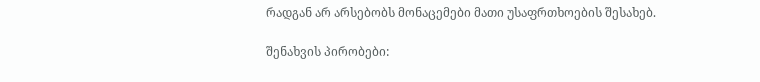რადგან არ არსებობს მონაცემები მათი უსაფრთხოების შესახებ.

შენახვის პირობები: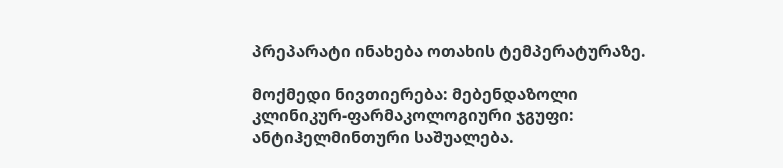პრეპარატი ინახება ოთახის ტემპერატურაზე.

მოქმედი ნივთიერება: მებენდაზოლი
კლინიკურ-ფარმაკოლოგიური ჯგუფი: ანტიჰელმინთური საშუალება.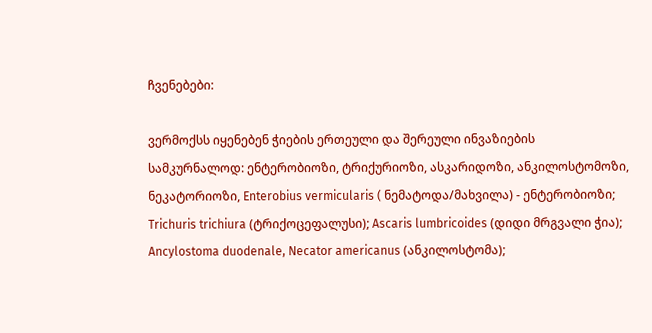ჩვენებები:

ვერმოქსს იყენებენ ჭიების ერთეული და შერეული ინვაზიების სამკურნალოდ: ენტერობიოზი, ტრიქურიოზი, ასკარიდოზი, ანკილოსტომოზი, ნეკატორიოზი, Enterobius vermicularis ( ნემატოდა/მახვილა) - ენტერობიოზი; Trichuris trichiura (ტრიქოცეფალუსი); Ascaris lumbricoides (დიდი მრგვალი ჭია); Ancylostoma duodenale, Necator americanus (ანკილოსტომა);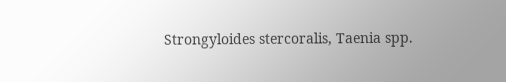Strongyloides stercoralis, Taenia spp.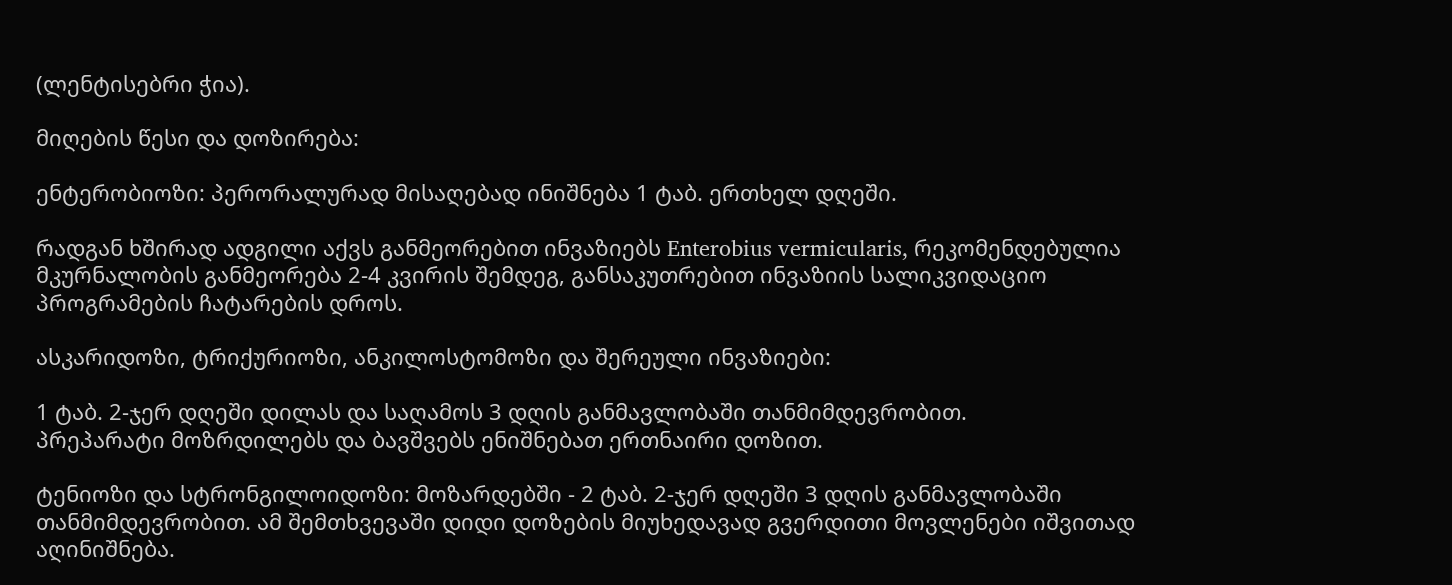(ლენტისებრი ჭია).

მიღების წესი და დოზირება:

ენტერობიოზი: პერორალურად მისაღებად ინიშნება 1 ტაბ. ერთხელ დღეში.

რადგან ხშირად ადგილი აქვს განმეორებით ინვაზიებს Enterobius vermicularis, რეკომენდებულია მკურნალობის განმეორება 2-4 კვირის შემდეგ, განსაკუთრებით ინვაზიის სალიკვიდაციო პროგრამების ჩატარების დროს.

ასკარიდოზი, ტრიქურიოზი, ანკილოსტომოზი და შერეული ინვაზიები:

1 ტაბ. 2-ჯერ დღეში დილას და საღამოს 3 დღის განმავლობაში თანმიმდევრობით.
პრეპარატი მოზრდილებს და ბავშვებს ენიშნებათ ერთნაირი დოზით.

ტენიოზი და სტრონგილოიდოზი: მოზარდებში - 2 ტაბ. 2-ჯერ დღეში 3 დღის განმავლობაში თანმიმდევრობით. ამ შემთხვევაში დიდი დოზების მიუხედავად გვერდითი მოვლენები იშვითად აღინიშნება.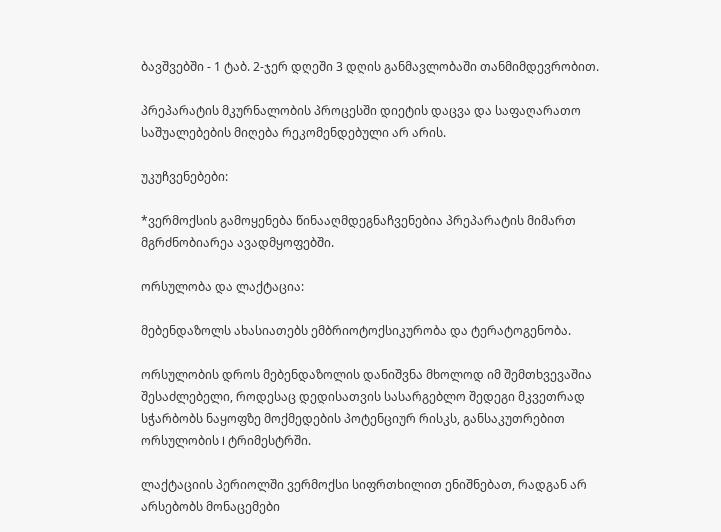ბავშვებში - 1 ტაბ. 2-ჯერ დღეში 3 დღის განმავლობაში თანმიმდევრობით.

პრეპარატის მკურნალობის პროცესში დიეტის დაცვა და საფაღარათო საშუალებების მიღება რეკომენდებული არ არის.

უკუჩვენებები:

*ვერმოქსის გამოყენება წინააღმდეგნაჩვენებია პრეპარატის მიმართ მგრძნობიარეა ავადმყოფებში.

ორსულობა და ლაქტაცია:

მებენდაზოლს ახასიათებს ემბრიოტოქსიკურობა და ტერატოგენობა.

ორსულობის დროს მებენდაზოლის დანიშვნა მხოლოდ იმ შემთხვევაშია შესაძლებელი, როდესაც დედისათვის სასარგებლო შედეგი მკვეთრად სჭარბობს ნაყოფზე მოქმედების პოტენციურ რისკს, განსაკუთრებით ორსულობის I ტრიმესტრში.

ლაქტაციის პერიოლში ვერმოქსი სიფრთხილით ენიშნებათ, რადგან არ არსებობს მონაცემები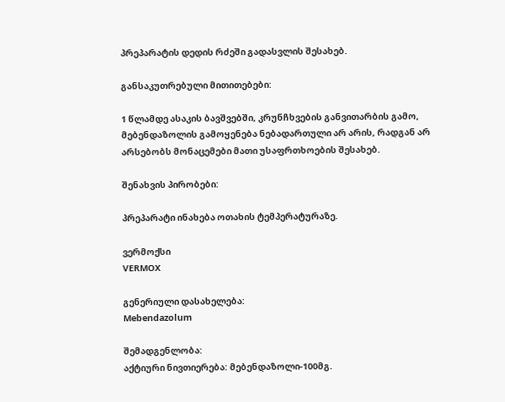პრეპარატის დედის რძეში გადასვლის შესახებ.

განსაკუთრებული მითითებები:

1 წლამდე ასაკის ბავშვებში, კრუნჩხვების განვითარბის გამო, მებენდაზოლის გამოყენება ნებადართული არ არის, რადგან არ არსებობს მონაცემები მათი უსაფრთხოების შესახებ.

შენახვის პირობები:

პრეპარატი ინახება ოთახის ტემპერატურაზე.

ვერმოქსი
VERMOX

გენერიული დასახელება:
Mebendazolum

შემადგენლობა:
აქტიური ნივთიერება: მებენდაზოლი-100მგ.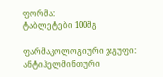ფორმა:
ტაბლეტები 100მგ

ფარმაკოლოგიური ჯგუფი:
ანტიჰელმინთური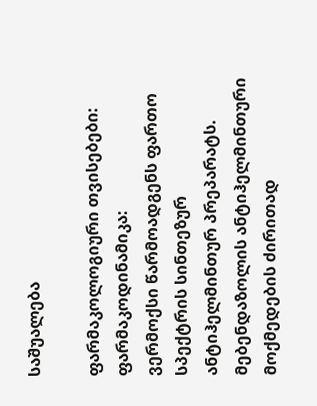საშუალება

ფარმაკოლოგიური თვისებები:
ფარმაკოდინამიკა:
ვერმოქსი წარმოადგენს ფართო სპექტრის სინთეზურ ანტიჰელმინთურ პრეპარატს.
მებენდაზოლის ანტიჰელმინთური მოქმედების ძირითად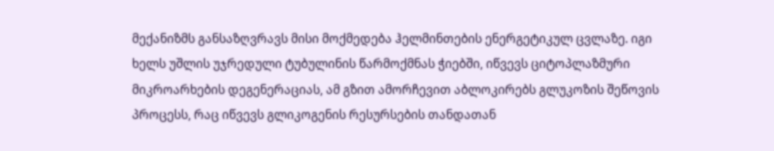მექანიზმს განსაზღვრავს მისი მოქმედება ჰელმინთების ენერგეტიკულ ცვლაზე. იგი ხელს უშლის უჯრედული ტუბულინის წარმოქმნას ჭიებში, იწვევს ციტოპლაზმური მიკროარხების დეგენერაციას, ამ გზით ამორჩევით აბლოკირებს გლუკოზის შეწოვის პროცესს, რაც იწვევს გლიკოგენის რესურსების თანდათან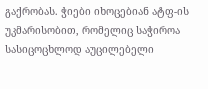გაქრობას. ჭიები იხოცებიან ატფ-ის უკმარისობით, რომელიც საჭიროა სასიცოცხლოდ აუცილებელი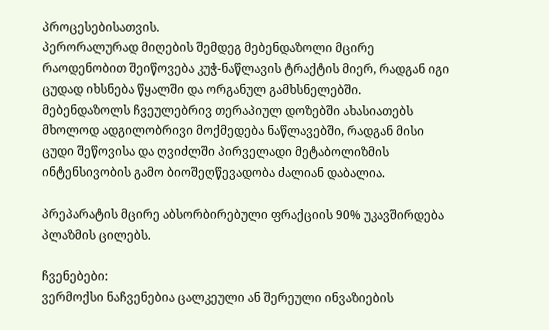პროცესებისათვის.
პერორალურად მიღების შემდეგ მებენდაზოლი მცირე რაოდენობით შეიწოვება კუჭ-ნაწლავის ტრაქტის მიერ, რადგან იგი ცუდად იხსნება წყალში და ორგანულ გამხსნელებში.
მებენდაზოლს ჩვეულებრივ თერაპიულ დოზებში ახასიათებს მხოლოდ ადგილობრივი მოქმედება ნაწლავებში, რადგან მისი ცუდი შეწოვისა და ღვიძლში პირველადი მეტაბოლიზმის ინტენსივობის გამო ბიოშეღწევადობა ძალიან დაბალია.

პრეპარატის მცირე აბსორბირებული ფრაქციის 90% უკავშირდება პლაზმის ცილებს.

ჩვენებები:
ვერმოქსი ნაჩვენებია ცალკეული ან შერეული ინვაზიების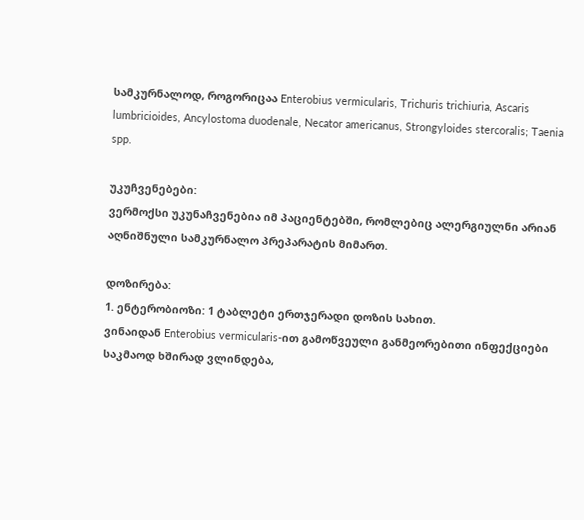სამკურნალოდ, როგორიცაა Enterobius vermicularis, Trichuris trichiuria, Ascaris lumbricioides, Ancylostoma duodenale, Necator americanus, Strongyloides stercoralis; Taenia spp.

უკუჩვენებები:
ვერმოქსი უკუნაჩვენებია იმ პაციენტებში, რომლებიც ალერგიულნი არიან აღნიშნული სამკურნალო პრეპარატის მიმართ.

დოზირება:
1. ენტერობიოზი: 1 ტაბლეტი ერთჯერადი დოზის სახით.
ვინაიდან Enterobius vermicularis-ით გამოწვეული განმეორებითი ინფექციები საკმაოდ ხშირად ვლინდება,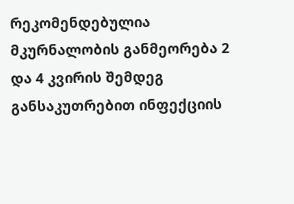რეკომენდებულია მკურნალობის განმეორება 2 და 4 კვირის შემდეგ განსაკუთრებით ინფექციის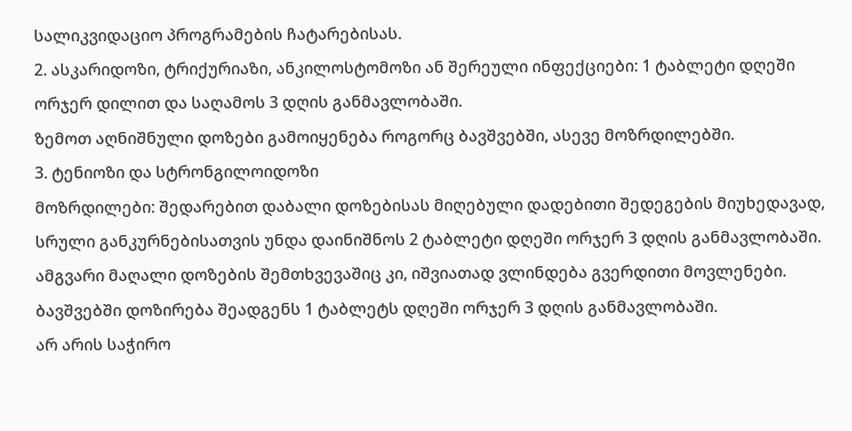სალიკვიდაციო პროგრამების ჩატარებისას.
2. ასკარიდოზი, ტრიქურიაზი, ანკილოსტომოზი ან შერეული ინფექციები: 1 ტაბლეტი დღეში ორჯერ დილით და საღამოს 3 დღის განმავლობაში.
ზემოთ აღნიშნული დოზები გამოიყენება როგორც ბავშვებში, ასევე მოზრდილებში.
3. ტენიოზი და სტრონგილოიდოზი
მოზრდილები: შედარებით დაბალი დოზებისას მიღებული დადებითი შედეგების მიუხედავად, სრული განკურნებისათვის უნდა დაინიშნოს 2 ტაბლეტი დღეში ორჯერ 3 დღის განმავლობაში.
ამგვარი მაღალი დოზების შემთხვევაშიც კი, იშვიათად ვლინდება გვერდითი მოვლენები. ბავშვებში დოზირება შეადგენს 1 ტაბლეტს დღეში ორჯერ 3 დღის განმავლობაში.
არ არის საჭირო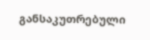განსაკუთრებული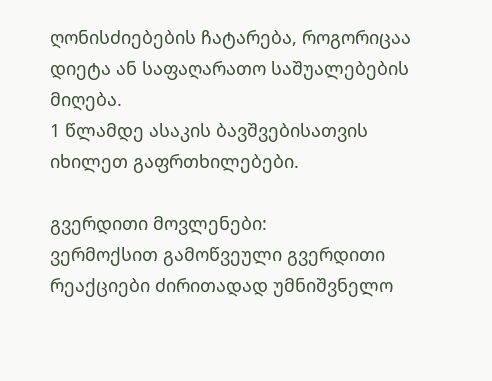ღონისძიებების ჩატარება, როგორიცაა დიეტა ან საფაღარათო საშუალებების მიღება.
1 წლამდე ასაკის ბავშვებისათვის იხილეთ გაფრთხილებები.

გვერდითი მოვლენები:
ვერმოქსით გამოწვეული გვერდითი რეაქციები ძირითადად უმნიშვნელო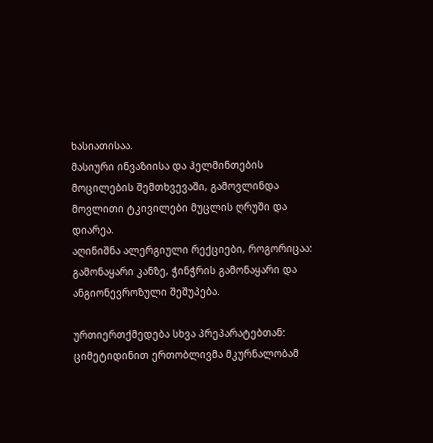ხასიათისაა.
მასიური ინვაზიისა და ჰელმინთების მოცილების შემთხვევაში, გამოვლინდა მოვლითი ტკივილები მუცლის ღრუში და დიარეა.
აღინიშნა ალერგიული რექციები, როგორიცაა: გამონაყარი კანზე, ჭინჭრის გამონაყარი და ანგიონევროზული შეშუპება.

ურთიერთქმედება სხვა პრეპარატებთან:
ციმეტიდინით ერთობლივმა მკურნალობამ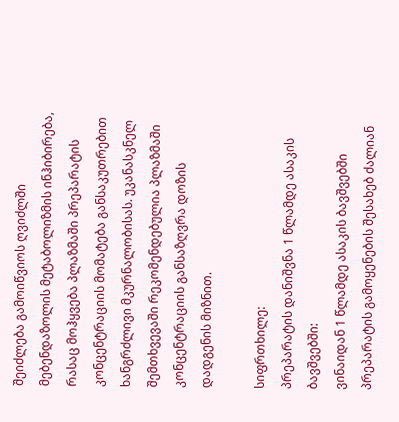შეიძლება გამოიწვიოს ღვიძლში მებენდაზოლის მეტაბოლიზმის ინჰიბირება, რასაც მოჰყვება პლაზმაში პრეპარატის კონცენტრაციის მომატება განსაკუთრებით ხანგრძლივი მკურნალობისას. უკანასკნელ შემთხვევაში რეკომენდებულია პლაზმაში კონცენტრაციის განსაზღვრა დოზის დადგენის მიზნით.

სიფრთხილე:
პრეპარატის დანიშვნა 1 წლამდე ასაკის ბავშვებში:
ვინაიდან 1 წლამდე ასაკის ბავშვებში პრეპარატის გამოყენების შესახებ ძალიან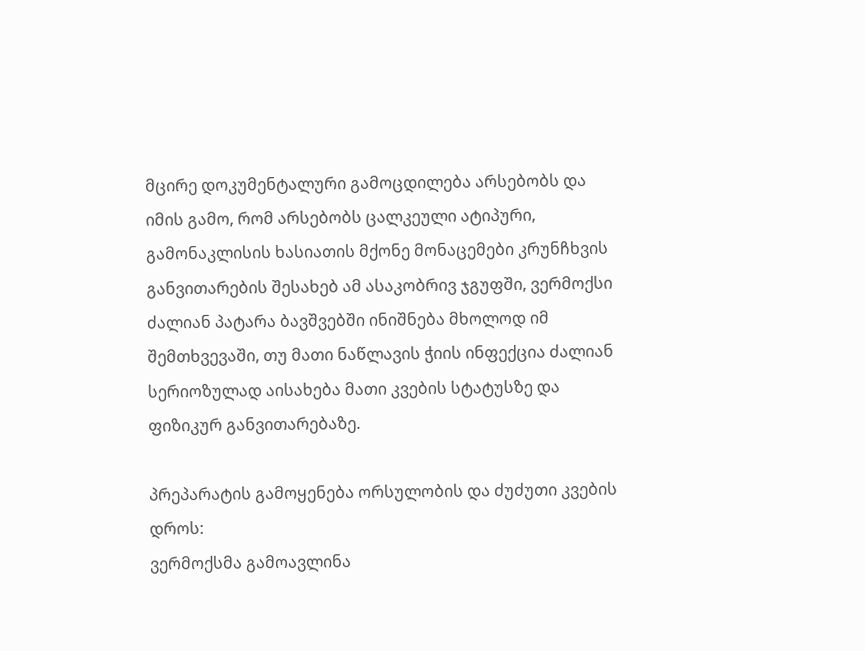მცირე დოკუმენტალური გამოცდილება არსებობს და იმის გამო, რომ არსებობს ცალკეული ატიპური, გამონაკლისის ხასიათის მქონე მონაცემები კრუნჩხვის განვითარების შესახებ ამ ასაკობრივ ჯგუფში, ვერმოქსი ძალიან პატარა ბავშვებში ინიშნება მხოლოდ იმ შემთხვევაში, თუ მათი ნაწლავის ჭიის ინფექცია ძალიან სერიოზულად აისახება მათი კვების სტატუსზე და ფიზიკურ განვითარებაზე.

პრეპარატის გამოყენება ორსულობის და ძუძუთი კვების დროს:
ვერმოქსმა გამოავლინა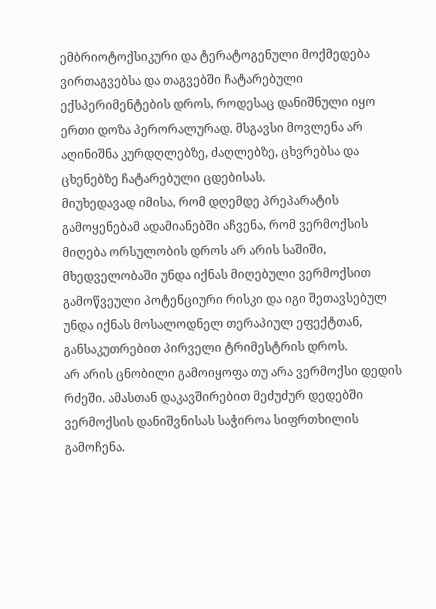ემბრიოტოქსიკური და ტერატოგენული მოქმედება ვირთაგვებსა და თაგვებში ჩატარებული ექსპერიმენტების დროს, როდესაც დანიშნული იყო ერთი დოზა პერორალურად. მსგავსი მოვლენა არ აღინიშნა კურდღლებზე, ძაღლებზე, ცხვრებსა და ცხენებზე ჩატარებული ცდებისას.
მიუხედავად იმისა, რომ დღემდე პრეპარატის გამოყენებამ ადამიანებში აჩვენა, რომ ვერმოქსის მიღება ორსულობის დროს არ არის საშიში, მხედველობაში უნდა იქნას მიღებული ვერმოქსით გამოწვეული პოტენციური რისკი და იგი შეთავსებულ უნდა იქნას მოსალოდნელ თერაპიულ ეფექტთან, განსაკუთრებით პირველი ტრიმესტრის დროს.
არ არის ცნობილი გამოიყოფა თუ არა ვერმოქსი დედის რძეში. ამასთან დაკავშირებით მეძუძურ დედებში ვერმოქსის დანიშვნისას საჭიროა სიფრთხილის გამოჩენა.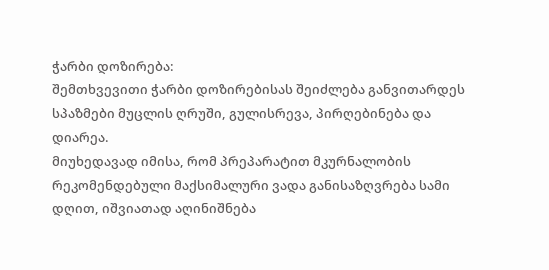ჭარბი დოზირება:
შემთხვევითი ჭარბი დოზირებისას შეიძლება განვითარდეს სპაზმები მუცლის ღრუში, გულისრევა, პირღებინება და დიარეა.
მიუხედავად იმისა, რომ პრეპარატით მკურნალობის რეკომენდებული მაქსიმალური ვადა განისაზღვრება სამი დღით, იშვიათად აღინიშნება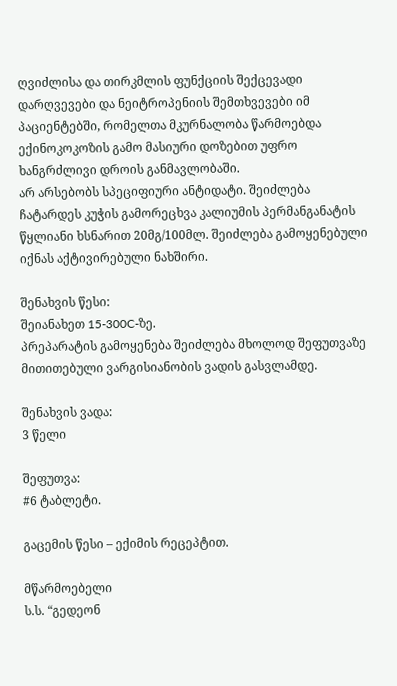ღვიძლისა და თირკმლის ფუნქციის შექცევადი დარღვევები და ნეიტროპენიის შემთხვევები იმ პაციენტებში, რომელთა მკურნალობა წარმოებდა ექინოკოკოზის გამო მასიური დოზებით უფრო ხანგრძლივი დროის განმავლობაში.
არ არსებობს სპეციფიური ანტიდატი. შეიძლება ჩატარდეს კუჭის გამორეცხვა კალიუმის პერმანგანატის წყლიანი ხსნარით 20მგ/100მლ. შეიძლება გამოყენებული იქნას აქტივირებული ნახშირი.

შენახვის წესი:
შეიანახეთ 15-300C-ზე.
პრეპარატის გამოყენება შეიძლება მხოლოდ შეფუთვაზე მითითებული ვარგისიანობის ვადის გასვლამდე.

შენახვის ვადა:
3 წელი

შეფუთვა:
#6 ტაბლეტი.

გაცემის წესი – ექიმის რეცეპტით.

მწარმოებელი
ს.ს. “გედეონ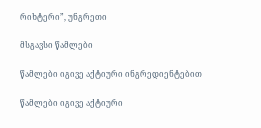რიხტერი”, უნგრეთი

მსგავსი წამლები

წამლები იგივე აქტიური ინგრედიენტებით

წამლები იგივე აქტიური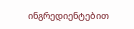ინგრედიენტებით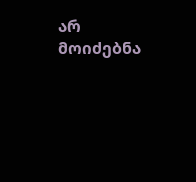არ მოიძებნა